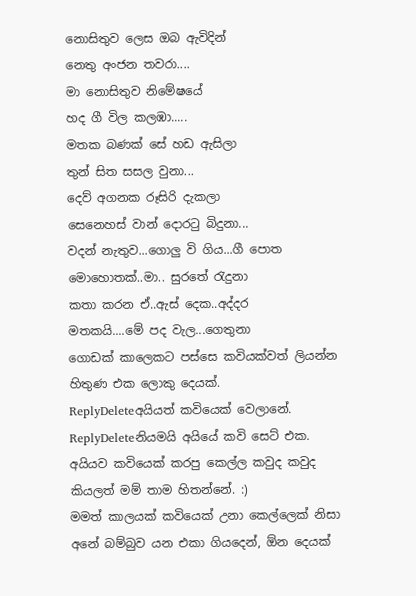නොසිතුව ලෙස ඔබ ඇවිදින්
නෙතු අංජන තවරා....
මා නොසිතුව නිමේෂයේ
හද ගී විල කලඹා.....
මතක බණක් සේ හඩ ඇසිලා
තුන් සිත සසල වුනා...
දෙව් අගනක රූසිරි දැකලා
සෙනෙහස් වාන් දොරටු බිදුනා...
වදන් නැතුව...ගොලු වි ගිය...ගී පොත
මොහොතක්..මා.. සුරතේ රැදුනා
කතා කරන ඒ..ඇස් දෙක..අද්දර
මතකයි....මේ පද වැල...ගෙතුනා
ගොඩක් කාලෙකට පස්සෙ කවියක්වත් ලියන්න හිතුණ එක ලොකු දෙයක්.
ReplyDeleteඅයියත් කවියෙක් වෙලානේ.
ReplyDeleteනියමයි අයියේ කවි සෙට් එක. අයියව කවියෙක් කරපු කෙල්ල කවුද කවුද කියලත් මම් තාම හිතන්නේ. :)
මමත් කාලයක් කවියෙක් උනා කෙල්ලෙක් නිසා
අනේ බම්බුව යන එකා ගියදෙන්, ඕන දෙයක්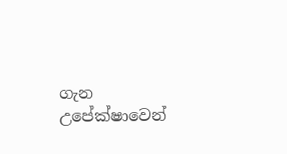ගැන උපේක්ෂාවෙන්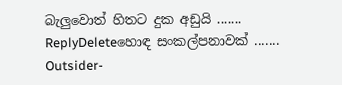බැලුවොත් හිතට දුක අඩුයි .......
ReplyDeleteහොඳ සංකල්පනාවක් .......
Outsider-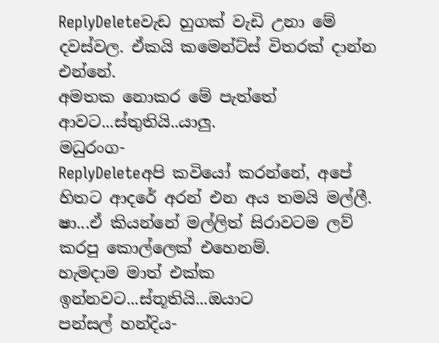ReplyDeleteවැඩ හුගක් වැඩි උනා මේ දවස්වල. ඒකයි කමෙන්ට්ස් විතරක් දාන්න එන්නේ.
අමතක නොකර මේ පැත්තේ ආවට...ස්තුතියි..යාලු.
මධුරංග-
ReplyDeleteඅපි කවියෝ කරන්නේ, අපේ හිතට ආදරේ අරන් එන අය තමයි මල්ලී.
ෂා...ඒ කියන්නේ මල්ලිත් සිරාවටම ලව් කරපු කොල්ලෙක් එහෙනම්.
හැමදාම මාත් එක්ක ඉන්නවට...ස්තූතියි...ඔයාට
පන්සල් හන්දිය-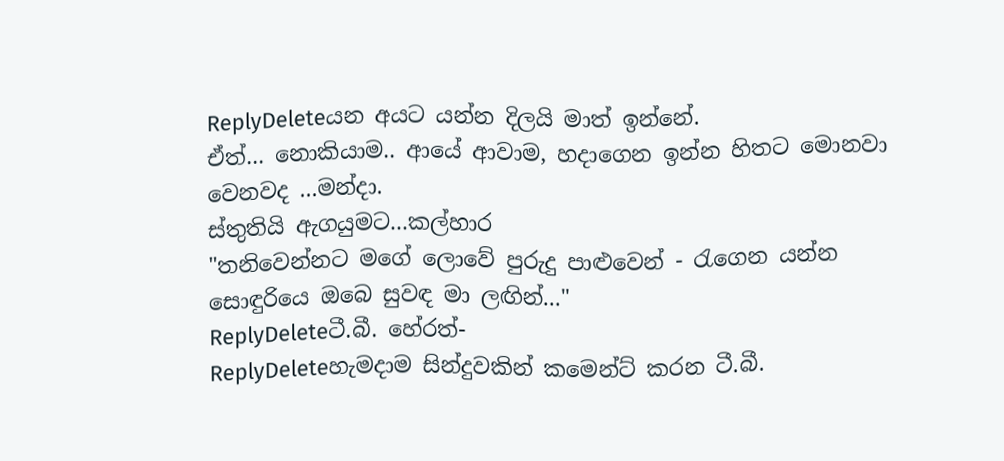ReplyDeleteයන අයට යන්න දිලයි මාත් ඉන්නේ.
ඒත්... නොකියාම.. ආයේ ආවාම, හදාගෙන ඉන්න හිතට මොනවා වෙනවද ...මන්දා.
ස්තුතියි ඇගයුමට...කල්හාර
"තනිවෙන්නට මගේ ලොවේ පුරුදු පාළුවෙන් - රැගෙන යන්න සොඳුරියෙ ඔබෙ සුවඳ මා ලඟින්..."
ReplyDeleteටී.බී. හේරත්-
ReplyDeleteහැමදාම සින්දුවකින් කමෙන්ට් කරන ටී.බී.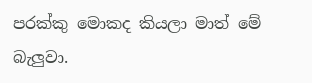පරක්කු මොකද කියලා මාත් මේ බැලුවා.